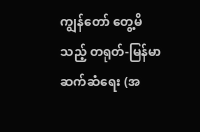ကျွန်တော် တွေ့မိသည့် တရုတ်-မြန်မာ ဆက်ဆံရေး (အ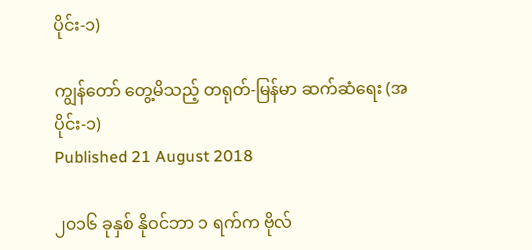ပိုင်း-၁)

ကျွန်တော် တွေ့မိသည့် တရုတ်-မြန်မာ ဆက်ဆံရေး (အပိုင်း-၁)
Published 21 August 2018

၂၀၁၆ ခုနှစ် နိုဝင်ဘာ ၁ ရက်က ဗိုလ်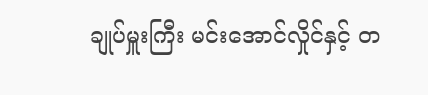ချုပ်မှူးကြီး မင်းအောင်လှိုင်နှင့် တ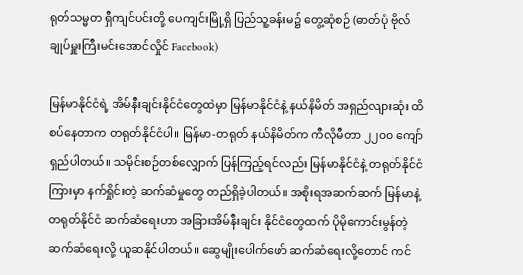ရုတ်သမ္မတ ရှီကျင်ပင်းတို့ ပေကျင်းမြို့ရှိ ပြည်သူ့ခန်းမ၌ တွေ့ဆုံစဉ် (ဓာတ်ပုံ ဗိုလ်ချုပ်မှူးကြီးမင်းအောင်လှိုင် Facebook)

မြန်မာနိုင်ငံရဲ့ အိမ်နီးချင်းနိုင်ငံတွေထဲမှာ မြန်မာနိုင်ငံနဲ့ နယ်နိမိတ် အရှည်လျားဆုံး ထိစပ်နေတာက တရုတ်နိုင်ငံပါ။ မြန်မာ-တရုတ် နယ်နိမိတ်က ကီလိုမီတာ ၂၂၀၀ ကျော် ရှည်ပါတယ်။ သမိုင်းစဉ်တစ်လျှောက် ပြန်ကြည့်ရင်လည်း မြန်မာနိုင်ငံနဲ့ တရုတ်နိုင်ငံကြားမှာ နက်ရှိုင်းတဲ့ ဆက်ဆံမှုတွေ တည်ရှိခဲ့ပါတယ်။ အစိုးရအဆက်ဆက် မြန်မာနဲ့ တရုတ်နိုင်ငံ ဆက်ဆံရေးဟာ အခြားအိမ်နီးချင်း နိုင်ငံတွေထက် ပိုမိုကောင်းမွန်တဲ့ ဆက်ဆံရေးလို့ ယူဆနိုင်ပါတယ်။ ဆွေမျိုးပေါက်ဖော် ဆက်ဆံရေးလို့တောင် ကင်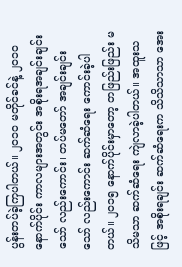ပွန်းတပ်ခဲ့ကြပါတယ်။ ၂၀၁၀ မတိုင်ခင်နဲ့ ၂၀၁၀ နောက်ပိုင်း ကာလများအတွင်း အစိုးရအချင်းချင်းသော် လည်းကောင်း၊ တပ်မတော် အချင်းချင်းသော် လည်းကောင်း ဆက်ဆံရေး ကောင်းခဲ့ပါတယ်။ ၂၀၁၅ နောက်ပိုင်းမှာတော့ တဖြည်းဖြည်း မသိမသာ ဆက်ဆံရေး ကျဲလာခဲ့ပါတယ်။ အထူးသဖြင့် အစိုးရချင်း ဆက်ဆံရေးက သိသိသာသာ အေး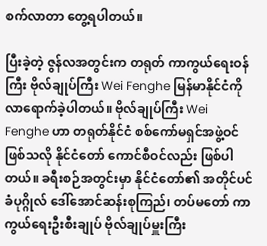စက်လာတာ တွေ့ရပါတယ်။

ပြီးခဲ့တဲ့ ဇွန်လအတွင်းက တရုတ် ကာကွယ်ရေးဝန်ကြီး ဗိုလ်ချုပ်ကြီး Wei Fenghe မြန်မာနိုင်ငံကို လာရောက်ခဲ့ပါတယ်။ ဗိုလ်ချုပ်ကြီး Wei Fenghe ဟာ တရုတ်နိုင်ငံ စစ်ကော်မရှင်အဖွဲ့ဝင် ဖြစ်သလို နိုင်ငံတော် ကောင်စီဝင်လည်း ဖြစ်ပါတယ်။ ခရီးစဉ်အတွင်းမှာ နိုင်ငံတော်၏ အတိုင်ပင်ခံပုဂ္ဂိုလ် ဒေါ်အောင်ဆန်းစုကြည်၊ တပ်မတော် ကာကွယ်ရေးဦးစီးချုပ် ဗိုလ်ချုပ်မှူးကြီး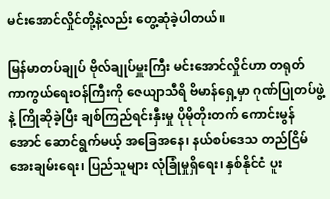မင်းအောင်လှိုင်တို့နဲ့လည်း တွေ့ဆုံခဲ့ပါတယ်။

မြန်မာတပ်ချုပ် ဗိုလ်ချုပ်မှူးကြီး မင်းအောင်လှိုင်ဟာ တရုတ် ကာကွယ်ရေးဝန်ကြီးကို ဇေယျာသီရိ ဗိမာန်ရှေ့မှာ ဂုဏ်ပြုတပ်ဖွဲ့နဲ့ ကြိုဆိုခဲ့ပြီး ချစ်ကြည်ရင်းနှီးမှု ပိုမိုတိုးတက် ကောင်းမွန်အောင် ဆောင်ရွက်မယ့် အခြေအနေ၊ နယ်စပ်ဒေသ တည်ငြိမ် အေးချမ်းရေး၊ ပြည်သူများ လုံခြုံမှုရှိရေး၊ နှစ်နိုင်ငံ ပူး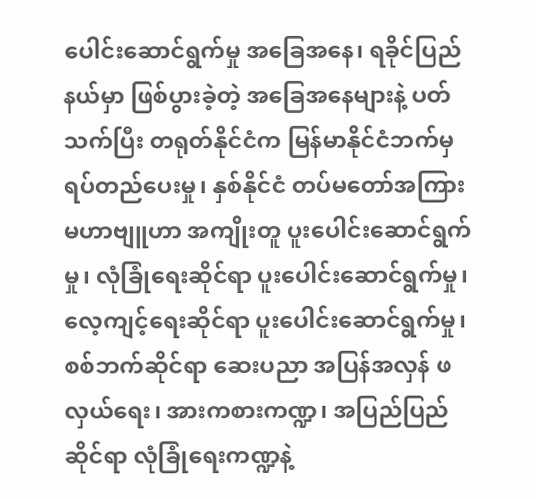ပေါင်းဆောင်ရွက်မှု အခြေအနေ၊ ရခိုင်ပြည်နယ်မှာ ဖြစ်ပွားခဲ့တဲ့ အခြေအနေများနဲ့ ပတ်သက်ပြီး တရုတ်နိုင်ငံက မြန်မာနိုင်ငံဘက်မှ ရပ်တည်ပေးမှု၊ နှစ်နိုင်ငံ တပ်မတော်အကြား မဟာဗျူဟာ အကျိုးတူ ပူးပေါင်းဆောင်ရွက်မှု၊ လုံခြုံရေးဆိုင်ရာ ပူးပေါင်းဆောင်ရွက်မှု၊ လေ့ကျင့်ရေးဆိုင်ရာ ပူးပေါင်းဆောင်ရွက်မှု၊ စစ်ဘက်ဆိုင်ရာ ဆေးပညာ အပြန်အလှန် ဖလှယ်ရေး၊ အားကစားကဏ္ဍ၊ အပြည်ပြည်ဆိုင်ရာ လုံခြုံရေးကဏ္ဍနဲ့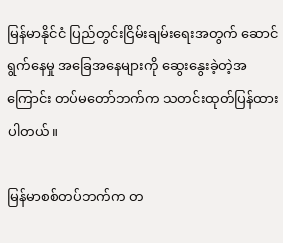မြန်မာနိုင်ငံ ပြည်တွင်းငြိမ်းချမ်းရေးအတွက် ဆောင်ရွက်နေမှု အခြေအနေများကို ဆွေးနွေးခဲ့တဲ့အကြောင်း တပ်မတော်ဘက်က သတင်းထုတ်ပြန်ထားပါတယ်။

မြန်မာစစ်တပ်ဘက်က တ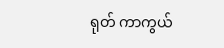ရုတ် ကာကွယ်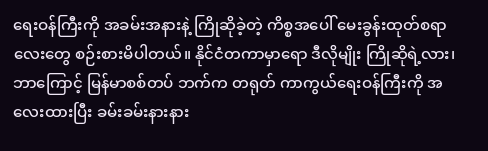ရေးဝန်ကြီးကို အခမ်းအနားနဲ့ ကြိုဆိုခဲ့တဲ့ ကိစ္စအပေါ် မေးခွန်းထုတ်စရာလေးတွေ စဉ်းစားမိပါတယ်။ နိုင်ငံတကာမှာရော ဒီလိုမျိုး ကြိုဆိုရဲ့လား၊ ဘာကြောင့် မြန်မာစစ်တပ် ဘက်က တရုတ် ကာကွယ်ရေးဝန်ကြီးကို အလေးထားပြီး ခမ်းခမ်းနားနား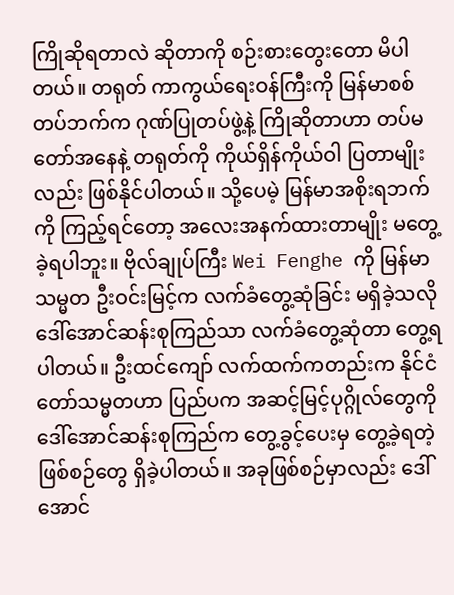ကြိုဆိုရတာလဲ ဆိုတာကို စဉ်းစားတွေးတော မိပါတယ်။ တရုတ် ကာကွယ်ရေးဝန်ကြီးကို မြန်မာစစ်တပ်ဘက်က ဂုဏ်ပြုတပ်ဖွဲ့နဲ့ ကြိုဆိုတာဟာ တပ်မတော်အနေနဲ့ တရုတ်ကို ကိုယ်ရှိန်ကိုယ်ဝါ ပြတာမျိုးလည်း ဖြစ်နိုင်ပါတယ်။ သို့ပေမဲ့ မြန်မာအစိုးရဘက်ကို ကြည့်ရင်တော့ အလေးအနက်ထားတာမျိုး မတွေ့ခဲ့ရပါဘူး။ ဗိုလ်ချုပ်ကြီး Wei Fenghe ကို မြန်မာသမ္မတ ဦးဝင်းမြင့်က လက်ခံတွေ့ဆုံခြင်း မရှိခဲ့သလို ဒေါ်အောင်ဆန်းစုကြည်သာ လက်ခံတွေ့ဆုံတာ တွေ့ရပါတယ်။ ဦးထင်ကျော် လက်ထက်ကတည်းက နိုင်ငံတော်သမ္မတဟာ ပြည်ပက အဆင့်မြင့်ပုဂ္ဂိုလ်တွေကို ဒေါ်အောင်ဆန်းစုကြည်က တွေ့ခွင့်ပေးမှ တွေ့ခဲ့ရတဲ့ ဖြစ်စဉ်တွေ ရှိခဲ့ပါတယ်။ အခုဖြစ်စဉ်မှာလည်း ဒေါ်အောင်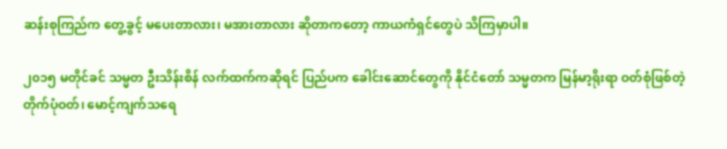ဆန်းစုကြည်က တွေ့ခွင့် မပေးတာလား၊ မအားတာလား ဆိုတာကတော့ ကာယကံရှင်တွေပဲ သိကြမှာပါ။

၂၀၁၅ မတိုင်ခင် သမ္မတ ဦးသိန်းစိန် လက်ထက်ကဆိုရင် ပြည်ပက ခေါင်းဆောင်တွေကို နိုင်ငံတော် သမ္မတက မြန်မာ့ရိုးရာ ဝတ်စုံဖြစ်တဲ့ တိုက်ပုံဝတ်၊ မောင့်ကျက်သရေ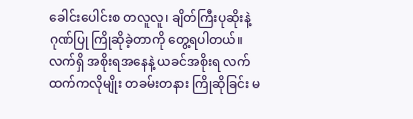ခေါင်းပေါင်းစ တလူလူ၊ ချိတ်ကြီးပုဆိုးနဲ့ ဂုဏ်ပြု ကြိုဆိုခဲ့တာကို တွေ့ရပါတယ်။ လက်ရှိ အစိုးရအနေနဲ့ ယခင်အစိုးရ လက်ထက်ကလိုမျိုး တခမ်းတနား ကြိုဆိုခြင်း မ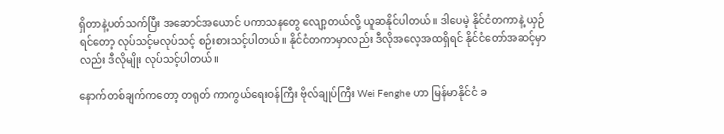ရှိတာနဲ့ပတ်သက်ပြီး အဆောင်အယောင် ပကာသနတွေ လျော့တယ်လို့ ယူဆနိုင်ပါတယ်။ ဒါပေမဲ့ နိုင်ငံတကာနဲ့ ယှဉ်ရင်တော့ လုပ်သင့်မလုပ်သင့် စဉ်းစားသင့်ပါတယ်။ နိုင်ငံတကာမှာလည်း ဒီလိုအလေ့အထရှိရင် နိုင်ငံတော်အဆင့်မှာလည်း ဒီလိုမျိုး လုပ်သင့်ပါတယ်။

နောက်တစ်ချက်ကတော့ တရုတ် ကာကွယ်ရေးဝန်ကြီး ဗိုလ်ချုပ်ကြီး Wei Fenghe ဟာ မြန်မာနိုင်ငံ ခ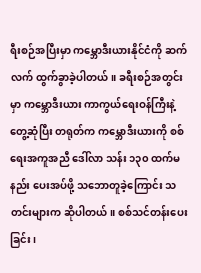ရီးစဉ်အပြီးမှာ ကမ္ဘောဒီးယားနိုင်ငံကို ဆက်လက် ထွက်ခွာခဲ့ပါတယ်။ ခရီးစဉ်အတွင်းမှာ ကမ္ဘောဒီးယား ကာကွယ်ရေးဝန်ကြီးနဲ့ တွေ့ဆုံပြီး တရုတ်က ကမ္ဘောဒီးယားကို စစ်ရေးအကူအညီ ဒေါ်လာ သန်း ၁၃၀ ထက်မနည်း ပေးအပ်ဖို့ သဘောတူခဲ့ကြောင်း သတင်းများက ဆိုပါတယ်။ စစ်သင်တန်းပေးခြင်း၊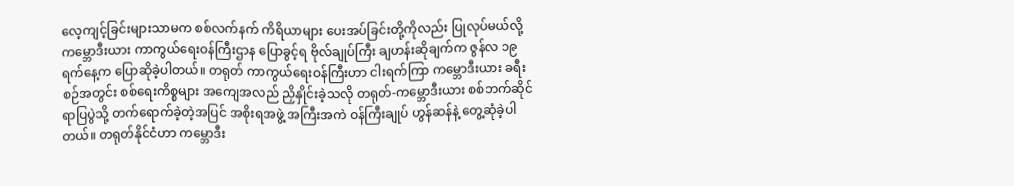လေ့ကျင့်ခြင်းများသာမက စစ်လက်နက် ကိရိယာများ ပေးအပ်ခြင်းတို့ကိုလည်း ပြုလုပ်မယ်လို့ ကမ္ဘောဒီးယား ကာကွယ်ရေးဝန်ကြီးဌာန ပြောခွင့်ရ ဗိုလ်ချုပ်ကြီး ချဟန်းဆိုချက်က ဇွန်လ ၁၉ ရက်နေ့က ပြောဆိုခဲ့ပါတယ်။ တရုတ် ကာကွယ်ရေးဝန်ကြီးဟာ ငါးရက်ကြာ ကမ္ဘောဒီးယား ခရီးစဉ်အတွင်း စစ်ရေးကိစ္စများ အကျေအလည် ညှိနှိုင်းခဲ့သလို တရုတ်-ကမ္ဘောဒီးယား စစ်ဘက်ဆိုင်ရာပြပွဲသို့ တက်ရောက်ခဲ့တဲ့အပြင် အစိုးရအဖွဲ့ အကြီးအကဲ ဝန်ကြီးချုပ် ဟွန်ဆန်နဲ့ တွေ့ဆုံခဲ့ပါတယ်။ တရုတ်နိုင်ငံဟာ ကမ္ဘောဒီး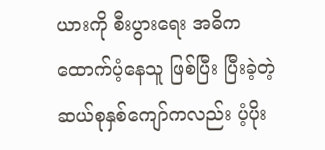ယားကို စီးပွားရေး အဓိက ထောက်ပံ့နေသူ ဖြစ်ပြီး ပြီးခဲ့တဲ့ ဆယ်စုနှစ်ကျော်ကလည်း ပံ့ပိုး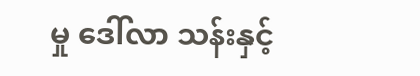မှု ဒေါ်လာ သန်းနှင့်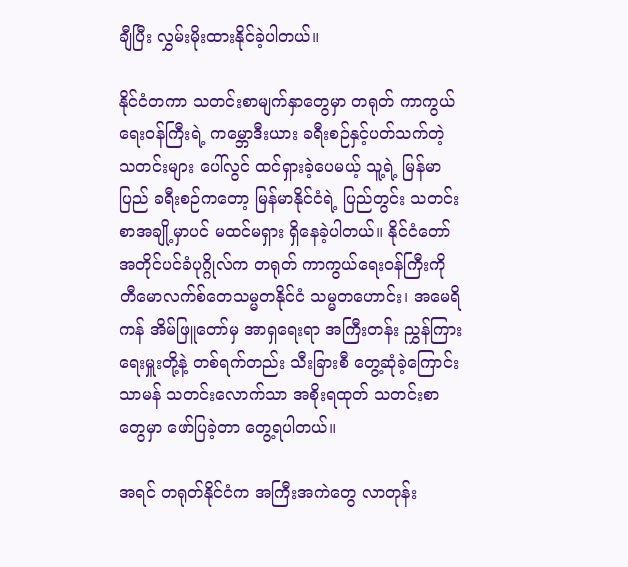ချီပြီး လွှမ်းမိုးထားနိုင်ခဲ့ပါတယ်။

နိုင်ငံတကာ သတင်းစာမျက်နှာတွေမှာ တရုတ် ကာကွယ်ရေးဝန်ကြီးရဲ့ ကမ္ဘောဒီးယား ခရီးစဉ်နှင့်ပတ်သက်တဲ့ သတင်းများ ပေါ်လွင် ထင်ရှားခဲ့ပေမယ့် သူ့ရဲ့ မြန်မာပြည် ခရီးစဉ်ကတော့ မြန်မာနိုင်ငံရဲ့ ပြည်တွင်း သတင်းစာအချို့မှာပင် မထင်မရှား ရှိနေခဲ့ပါတယ်။ နိုင်ငံတော် အတိုင်ပင်ခံပုဂ္ဂိုလ်က တရုတ် ကာကွယ်ရေးဝန်ကြီးကို တီမောလက်စ်တေသမ္မတနိုင်ငံ သမ္မတဟောင်း၊ အမေရိကန် အိမ်ဖြူတော်မှ အာရှရေးရာ အကြီးတန်း ညွှန်ကြားရေးမှူးတို့နဲ့ တစ်ရက်တည်း သီးခြားစီ တွေ့ဆုံခဲ့ကြောင်း သာမန် သတင်းလောက်သာ အစိုးရထုတ် သတင်းစာတွေမှာ ဖော်ပြခဲ့တာ တွေ့ရပါတယ်။

အရင် တရုတ်နိုင်ငံက အကြီးအကဲတွေ လာတုန်း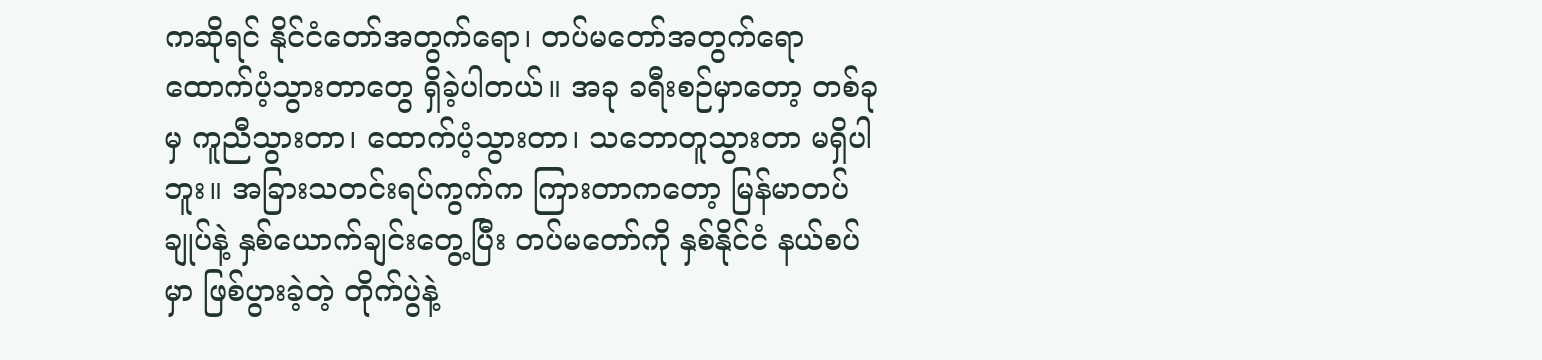ကဆိုရင် နိုင်ငံတော်အတွက်ရော၊ တပ်မတော်အတွက်ရော ထောက်ပံ့သွားတာတွေ ရှိခဲ့ပါတယ်။ အခု ခရီးစဉ်မှာတော့ တစ်ခုမှ ကူညီသွားတာ၊ ထောက်ပံ့သွားတာ၊ သဘောတူသွားတာ မရှိပါဘူး။ အခြားသတင်းရပ်ကွက်က ကြားတာကတော့ မြန်မာတပ်ချုပ်နဲ့ နှစ်ယောက်ချင်းတွေ့ပြီး တပ်မတော်ကို နှစ်နိုင်ငံ နယ်စပ်မှာ ဖြစ်ပွားခဲ့တဲ့ တိုက်ပွဲနဲ့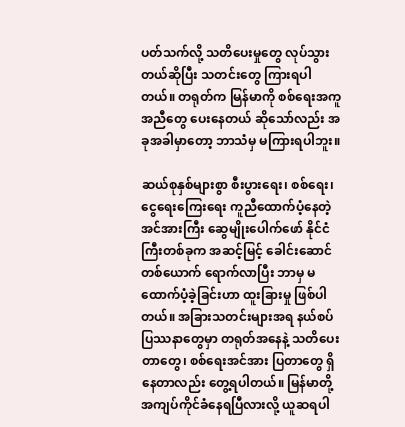ပတ်သက်လို့ သတိပေးမှုတွေ လုပ်သွားတယ်ဆိုပြီး သတင်းတွေ ကြားရပါတယ်။ တရုတ်က မြန်မာကို စစ်ရေးအကူအညီတွေ ပေးနေတယ် ဆိုသော်လည်း အခုအခါမှာတော့ ဘာသံမှ မကြားရပါဘူး။

ဆယ်စုနှစ်များစွာ စီးပွားရေး၊ စစ်ရေး၊ ငွေရေးကြေးရေး ကူညီထောက်ပံ့နေတဲ့ အင်အားကြီး ဆွေမျိုးပေါက်ဖော် နိုင်ငံကြီးတစ်ခုက အဆင့်မြင့် ခေါင်းဆောင်တစ်ယောက် ရောက်လာပြီး ဘာမှ မထောက်ပံ့ခဲ့ခြင်းဟာ ထူးခြားမှု ဖြစ်ပါတယ်။ အခြားသတင်းများအရ နယ်စပ်ပြဿနာတွေမှာ တရုတ်အနေနဲ့ သတိပေးတာတွေ၊ စစ်ရေးအင်အား ပြတာတွေ ရှိနေတာလည်း တွေ့ရပါတယ်။ မြန်မာတို့ အကျပ်ကိုင်ခံနေရပြီလားလို့ ယူဆရပါ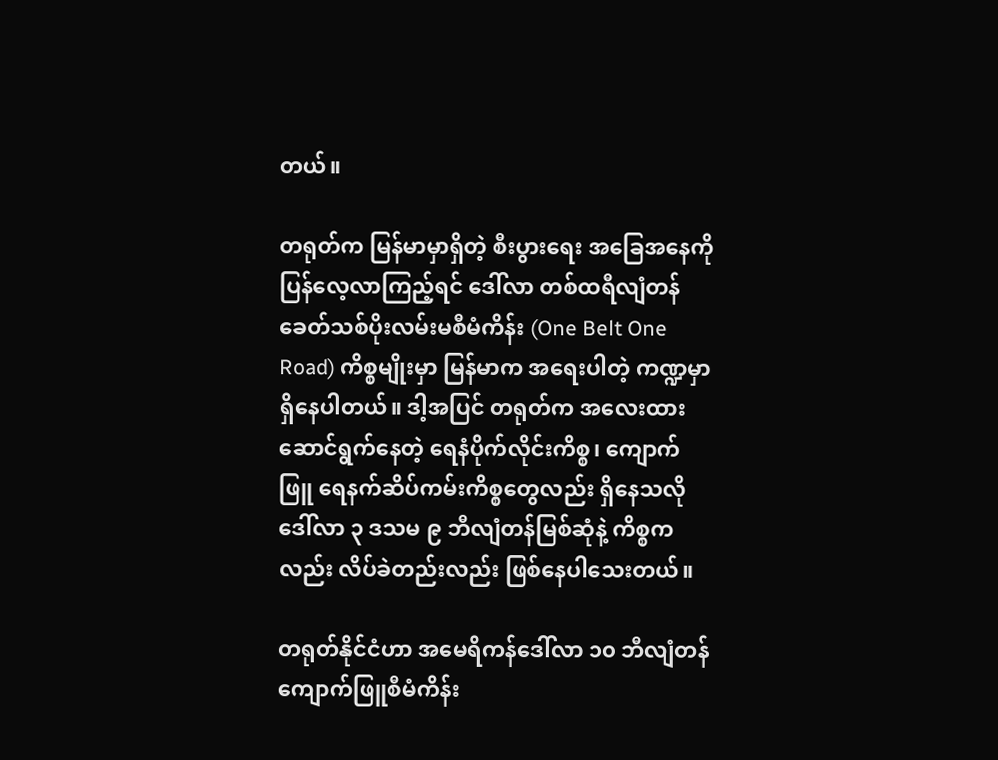တယ်။

တရုတ်က မြန်မာမှာရှိတဲ့ စီးပွားရေး အခြေအနေကို ပြန်လေ့လာကြည့်ရင် ဒေါ်လာ တစ်ထရီလျံတန် ခေတ်သစ်ပိုးလမ်းမစီမံကိန်း (One Belt One Road) ကိစ္စမျိုးမှာ မြန်မာက အရေးပါတဲ့ ကဏ္ဍမှာရှိနေပါတယ်။ ဒါ့အပြင် တရုတ်က အလေးထား ဆောင်ရွက်နေတဲ့ ရေနံပိုက်လိုင်းကိစ္စ၊ ကျောက်ဖြူ ရေနက်ဆိပ်ကမ်းကိစ္စတွေလည်း ရှိနေသလို ဒေါ်လာ ၃ ဒသမ ၉ ဘီလျံတန်မြစ်ဆုံနဲ့ ကိစ္စကလည်း လိပ်ခဲတည်းလည်း ဖြစ်နေပါသေးတယ်။

တရုတ်နိုင်ငံဟာ အမေရိကန်ဒေါ်လာ ၁၀ ဘီလျံတန် ကျောက်ဖြူစီမံကိန်း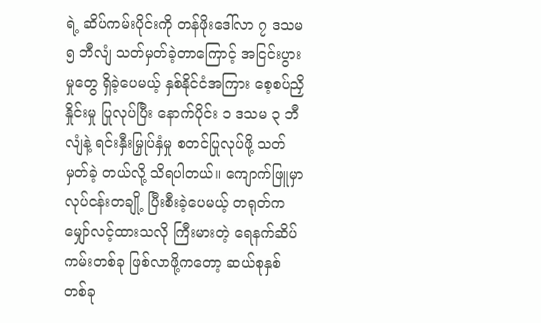ရဲ့ ဆိပ်ကမ်းပိုင်းကို တန်ဖိုးဒေါ်လာ ၇ ဒသမ ၅ ဘီလျံ သတ်မှတ်ခဲ့တာကြောင့် အငြင်းပွားမှုတွေ ရှိခဲ့ပေမယ့် နှစ်နိုင်ငံအကြား စေ့စပ်ညှိနှိုင်းမှု ပြုလုပ်ပြီး နောက်ပိုင်း ၁ ဒသမ ၃ ဘီလျံနဲ့ ရင်းနှီးမြှုပ်နှံမှု စတင်ပြုလုပ်ဖို့ သတ်မှတ်ခဲ့ တယ်လို့ သိရပါတယ်။ ကျောက်ဖြူမှာ လုပ်ငန်းတချို့ ပြီးစီးခဲ့ပေမယ့် တရုတ်က မျှော်လင့်ထားသလို ကြီးမားတဲ့ ရေနက်ဆိပ်ကမ်းတစ်ခု ဖြစ်လာဖို့ကတော့ ဆယ်စုနှစ် တစ်ခု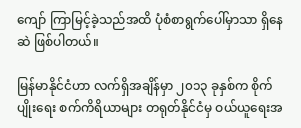ကျော် ကြာမြင့်ခဲ့သည်အထိ ပုံစံစာရွက်ပေါ်မှာသာ ရှိနေဆဲ ဖြစ်ပါတယ်။

မြန်မာနိုင်ငံဟာ လက်ရှိအချိန်မှာ ၂၀၁၃ ခုနှစ်က စိုက်ပျိုးရေး စက်ကိရိယာများ တရုတ်နိုင်ငံမှ ဝယ်ယူရေးအ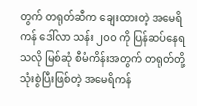တွက် တရုတ်ဆီက ချေးထားတဲ့ အမေရိကန် ဒေါ်လာ သန်း ၂၀၀ ကို ပြန်ဆပ်နေရသလို မြစ်ဆုံ စီမံကိန်းအတွက် တရုတ်တို့ သုံးစွဲပြီးဖြစ်တဲ့ အမေရိကန်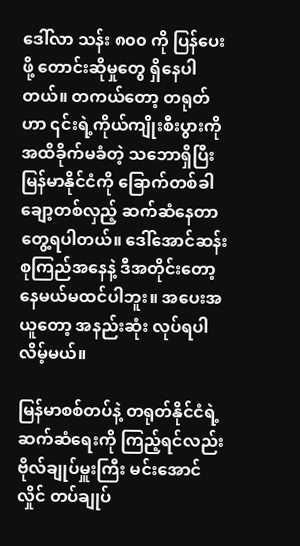ဒေါ်လာ သန်း ၈၀၀ ကို ပြန်ပေးဖို့ တောင်းဆိုမှုတွေ ရှိနေပါတယ်။ တကယ်တော့ တရုတ်ဟာ ၎င်းရဲ့ကိုယ်ကျိုးစီးပွားကို အထိခိုက်မခံတဲ့ သဘောရှိပြီး မြန်မာနိုင်ငံကို ခြောက်တစ်ခါ ချော့တစ်လှည့် ဆက်ဆံနေတာ တွေ့ရပါတယ်။ ဒေါ်အောင်ဆန်းစုကြည်အနေနဲ့ ဒီအတိုင်းတော့ နေမယ်မထင်ပါဘူး။ အပေးအယူတော့ အနည်းဆုံး လုပ်ရပါလိမ့်မယ်။

မြန်မာစစ်တပ်နဲ့ တရုတ်နိုင်ငံရဲ့ ဆက်ဆံရေးကို ကြည့်ရင်လည်း ဗိုလ်ချုပ်မှူးကြီး မင်းအောင်လှိုင် တပ်ချုပ်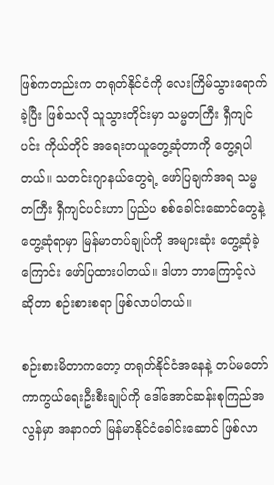ဖြစ်ကတည်းက တရုတ်နိုင်ငံကို လေးကြိမ်သွားရောက်ခဲ့ပြီး ဖြစ်သလို သူသွားတိုင်းမှာ သမ္မတကြီး ရှီကျင်ပင်း ကိုယ်တိုင် အရေးတယူတွေ့ဆုံတာကို တွေ့ရပါတယ်။ သတင်းဂျာနယ်တွေရဲ့ ဖော်ပြချက်အရ သမ္မတကြီး ရှီကျင်ပင်းဟာ ပြည်ပ စစ်ခေါင်းဆောင်တွေနဲ့ တွေ့ဆုံရာမှာ မြန်မာတပ်ချုပ်ကို အများဆုံး တွေ့ဆုံခဲ့ကြောင်း ဖော်ပြထားပါတယ်။ ဒါဟာ ဘာကြောင့်လဲ ဆိုတာ စဉ်းစားစရာ ဖြစ်လာပါတယ်။

စဉ်းစားမိတာကတော့ တရုတ်နိုင်ငံအနေနဲ့ တပ်မတော် ကာကွယ်ရေးဦးစီးချုပ်ကို ဒေါ်အောင်ဆန်းစုကြည်အလွန်မှာ အနာဂတ် မြန်မာနိုင်ငံခေါင်းဆောင် ဖြစ်လာ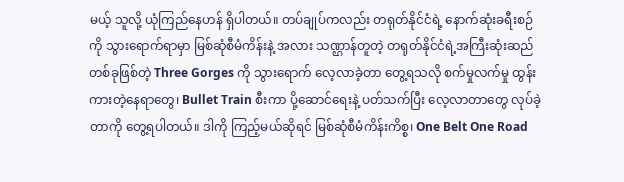မယ့် သူလို့ ယုံကြည်နေဟန် ရှိပါတယ်။ တပ်ချုပ်ကလည်း တရုတ်နိုင်ငံရဲ့ နောက်ဆုံးခရီးစဉ်ကို သွားရောက်ရာမှာ မြစ်ဆုံစီမံကိန်းနဲ့ အလား သဏ္ဌာန်တူတဲ့ တရုတ်နိုင်ငံရဲ့အကြီးဆုံးဆည် တစ်ခုဖြစ်တဲ့ Three Gorges ကို သွားရောက် လေ့လာခဲ့တာ တွေ့ရသလို စက်မှုလက်မှု ထွန်းကားတဲ့နေရာတွေ၊ Bullet Train စီးကာ ပို့ဆောင်ရေးနဲ့ ပတ်သက်ပြီး လေ့လာတာတွေ လုပ်ခဲ့တာကို တွေ့ရပါတယ်။ ဒါကို ကြည့်မယ်ဆိုရင် မြစ်ဆုံစီမံကိန်းကိစ္စ၊ One Belt One Road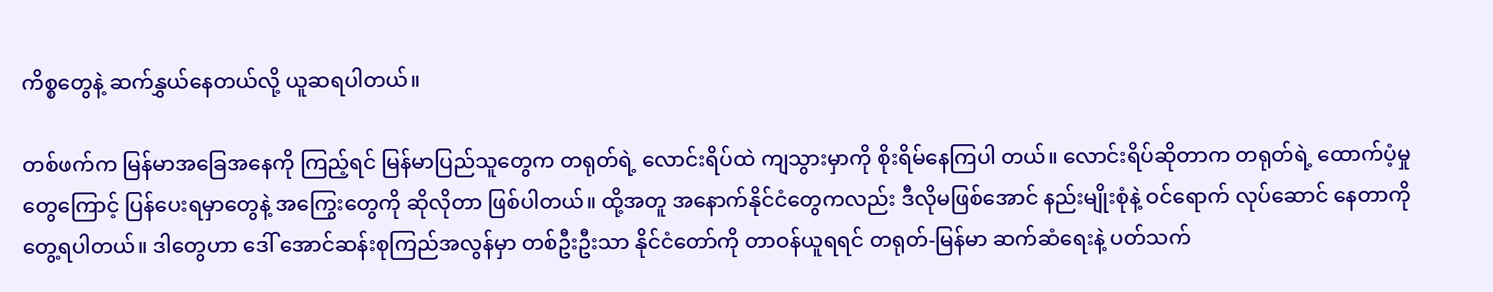ကိစ္စတွေနဲ့ ဆက်နွှယ်နေတယ်လို့ ယူဆရပါတယ်။

တစ်ဖက်က မြန်မာအခြေအနေကို ကြည့်ရင် မြန်မာပြည်သူတွေက တရုတ်ရဲ့ လောင်းရိပ်ထဲ ကျသွားမှာကို စိုးရိမ်နေကြပါ တယ်။ လောင်းရိပ်ဆိုတာက တရုတ်ရဲ့ ထောက်ပံ့မှုတွေကြောင့် ပြန်ပေးရမှာတွေနဲ့ အကြွေးတွေကို ဆိုလိုတာ ဖြစ်ပါတယ်။ ထို့အတူ အနောက်နိုင်ငံတွေကလည်း ဒီလိုမဖြစ်အောင် နည်းမျိုးစုံနဲ့ ဝင်ရောက် လုပ်ဆောင် နေတာကို တွေ့ရပါတယ်။ ဒါတွေဟာ ဒေါ် အောင်ဆန်းစုကြည်အလွန်မှာ တစ်ဦးဦးသာ နိုင်ငံတော်ကို တာဝန်ယူရရင် တရုတ်-မြန်မာ ဆက်ဆံရေးနဲ့ ပတ်သက်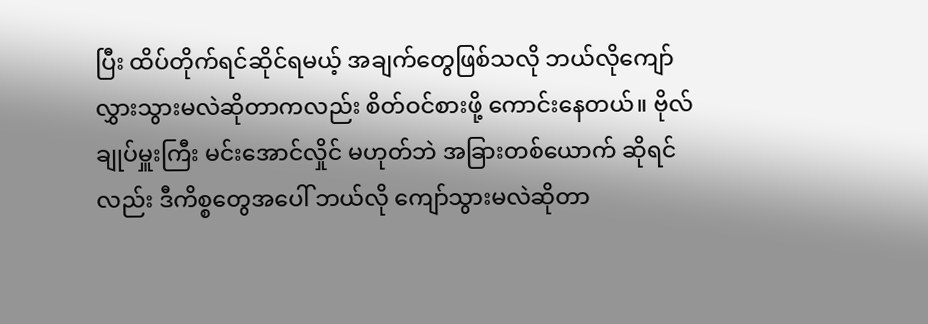ပြီး ထိပ်တိုက်ရင်ဆိုင်ရမယ့် အချက်တွေဖြစ်သလို ဘယ်လိုကျော်လွှားသွားမလဲဆိုတာကလည်း စိတ်ဝင်စားဖို့ ကောင်းနေတယ်။ ဗိုလ်ချုပ်မှူးကြီး မင်းအောင်လှိုင် မဟုတ်ဘဲ အခြားတစ်ယောက် ဆိုရင်လည်း ဒီကိစ္စတွေအပေါ် ဘယ်လို ကျော်သွားမလဲဆိုတာ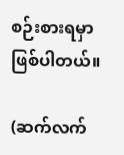စဉ်းစားရမှာ ဖြစ်ပါတယ်။

(ဆက်လက်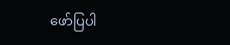ဖော်ပြပါ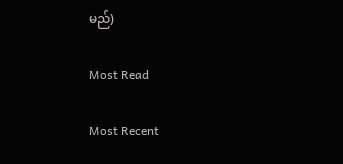မည်)

Most Read

Most Recent